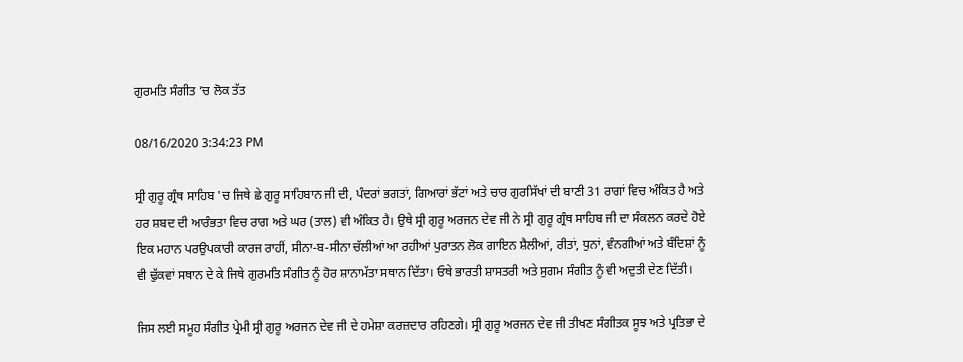ਗੁਰਮਤਿ ਸੰਗੀਤ ’ਚ ਲੋਕ ਤੱਤ

08/16/2020 3:34:23 PM

ਸ੍ਰੀ ਗੁਰੂ ਗ੍ਰੰਥ ਸਾਹਿਬ 'ਚ ਜਿਥੇ ਛੇ ਗੁਰੂ ਸਾਹਿਬਾਨ ਜੀ ਦੀ, ਪੰਦਰਾਂ ਭਗਤਾਂ, ਗਿਆਰਾਂ ਭੱਟਾਂ ਅਤੇ ਚਾਰ ਗੁਰਸਿੱਖਾਂ ਦੀ ਬਾਣੀ 31 ਰਾਗਾਂ ਵਿਚ ਅੰਕਿਤ ਹੈ ਅਤੇ ਹਰ ਸ਼ਬਦ ਦੀ ਆਰੰਭਤਾ ਵਿਚ ਰਾਗ ਅਤੇ ਘਰ (ਤਾਲ) ਵੀ ਅੰਕਿਤ ਹੈ। ਉਥੇ ਸ੍ਰੀ ਗੁਰੂ ਅਰਜਨ ਦੇਵ ਜੀ ਨੇ ਸ੍ਰੀ ਗੁਰੂ ਗ੍ਰੰਥ ਸਾਹਿਬ ਜੀ ਦਾ ਸੰਕਲਨ ਕਰਦੇ ਹੋਏ ਇਕ ਮਹਾਨ ਪਰਉਪਕਾਰੀ ਕਾਰਜ ਰਾਹੀਂ, ਸੀਨਾ-ਬ-ਸੀਨਾ ਚੱਲੀਆਂ ਆ ਰਹੀਆਂ ਪੁਰਾਤਨ ਲੋਕ ਗਾਇਨ ਸ਼ੈਲੀਆਂ, ਰੀਤਾਂ, ਧੁਨਾਂ, ਵੰਨਗੀਆਂ ਅਤੇ ਬੰਦਿਸ਼ਾਂ ਨੂੰ ਵੀ ਢੁੱਕਵਾਂ ਸਥਾਨ ਦੇ ਕੇ ਜਿਥੇ ਗੁਰਮਤਿ ਸੰਗੀਤ ਨੂੰ ਹੋਰ ਸ਼ਾਨਾਮੱਤਾ ਸਥਾਨ ਦਿੱਤਾ। ਓਥੇ ਭਾਰਤੀ ਸ਼ਾਸਤਰੀ ਅਤੇ ਸੁਗਮ ਸੰਗੀਤ ਨੂੰ ਵੀ ਅਦੁਤੀ ਦੇਣ ਦਿੱਤੀ।

ਜਿਸ ਲਈ ਸਮੂਹ ਸੰਗੀਤ ਪ੍ਰੇਮੀ ਸ੍ਰੀ ਗੁਰੂ ਅਰਜਨ ਦੇਵ ਜੀ ਦੇ ਹਮੇਸ਼ਾ ਕਰਜ਼ਦਾਰ ਰਹਿਣਗੇ। ਸ੍ਰੀ ਗੁਰੂ ਅਰਜਨ ਦੇਵ ਜੀ ਤੀਖਣ ਸੰਗੀਤਕ ਸੂਝ ਅਤੇ ਪ੍ਰਤਿਭਾ ਦੇ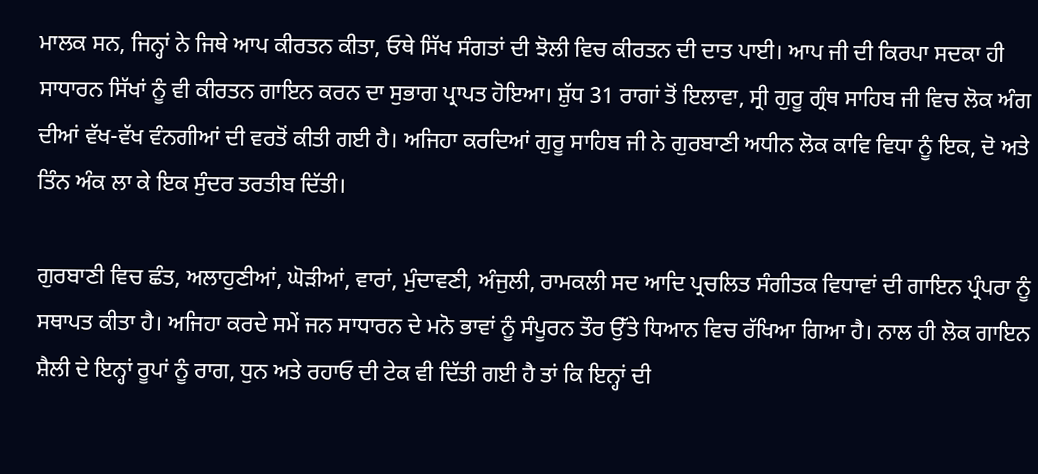ਮਾਲਕ ਸਨ, ਜਿਨ੍ਹਾਂ ਨੇ ਜਿਥੇ ਆਪ ਕੀਰਤਨ ਕੀਤਾ, ਓਥੇ ਸਿੱਖ ਸੰਗਤਾਂ ਦੀ ਝੋਲੀ ਵਿਚ ਕੀਰਤਨ ਦੀ ਦਾਤ ਪਾਈ। ਆਪ ਜੀ ਦੀ ਕਿਰਪਾ ਸਦਕਾ ਹੀ ਸਾਧਾਰਨ ਸਿੱਖਾਂ ਨੂੰ ਵੀ ਕੀਰਤਨ ਗਾਇਨ ਕਰਨ ਦਾ ਸੁਭਾਗ ਪ੍ਰਾਪਤ ਹੋਇਆ। ਸ਼ੁੱਧ 31 ਰਾਗਾਂ ਤੋਂ ਇਲਾਵਾ, ਸ੍ਰੀ ਗੁਰੂ ਗ੍ਰੰਥ ਸਾਹਿਬ ਜੀ ਵਿਚ ਲੋਕ ਅੰਗ ਦੀਆਂ ਵੱਖ-ਵੱਖ ਵੰਨਗੀਆਂ ਦੀ ਵਰਤੋਂ ਕੀਤੀ ਗਈ ਹੈ। ਅਜਿਹਾ ਕਰਦਿਆਂ ਗੁਰੂ ਸਾਹਿਬ ਜੀ ਨੇ ਗੁਰਬਾਣੀ ਅਧੀਨ ਲੋਕ ਕਾਵਿ ਵਿਧਾ ਨੂੰ ਇਕ, ਦੋ ਅਤੇ ਤਿੰਨ ਅੰਕ ਲਾ ਕੇ ਇਕ ਸੁੰਦਰ ਤਰਤੀਬ ਦਿੱਤੀ।

ਗੁਰਬਾਣੀ ਵਿਚ ਛੰਤ, ਅਲਾਹੁਣੀਆਂ, ਘੋੜੀਆਂ, ਵਾਰਾਂ, ਮੁੰਦਾਵਣੀ, ਅੰਜੁਲੀ, ਰਾਮਕਲੀ ਸਦ ਆਦਿ ਪ੍ਰਚਲਿਤ ਸੰਗੀਤਕ ਵਿਧਾਵਾਂ ਦੀ ਗਾਇਨ ਪ੍ਰੰਪਰਾ ਨੂੰ ਸਥਾਪਤ ਕੀਤਾ ਹੈ। ਅਜਿਹਾ ਕਰਦੇ ਸਮੇਂ ਜਨ ਸਾਧਾਰਨ ਦੇ ਮਨੋ ਭਾਵਾਂ ਨੂੰ ਸੰਪੂਰਨ ਤੌਰ ਉੱਤੇ ਧਿਆਨ ਵਿਚ ਰੱਖਿਆ ਗਿਆ ਹੈ। ਨਾਲ ਹੀ ਲੋਕ ਗਾਇਨ ਸ਼ੈਲੀ ਦੇ ਇਨ੍ਹਾਂ ਰੂਪਾਂ ਨੂੰ ਰਾਗ, ਧੁਨ ਅਤੇ ਰਹਾਓ ਦੀ ਟੇਕ ਵੀ ਦਿੱਤੀ ਗਈ ਹੈ ਤਾਂ ਕਿ ਇਨ੍ਹਾਂ ਦੀ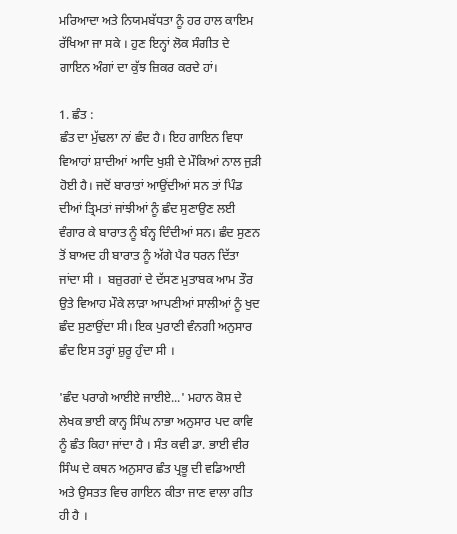ਮਰਿਆਦਾ ਅਤੇ ਨਿਯਮਬੱਧਤਾ ਨੂੰ ਹਰ ਹਾਲ ਕਾਇਮ ਰੱਖਿਆ ਜਾ ਸਕੇ । ਹੁਣ ਇਨ੍ਹਾਂ ਲੋਕ ਸੰਗੀਤ ਦੇ ਗਾਇਨ ਅੰਗਾਂ ਦਾ ਕੁੱਝ ਜ਼ਿਕਰ ਕਰਦੇ ਹਾਂ।

1. ਛੰਤ :
ਛੰਤ ਦਾ ਮੁੱਢਲਾ ਨਾਂ ਛੰਦ ਹੈ। ਇਹ ਗਾਇਨ ਵਿਧਾ ਵਿਆਹਾਂ ਸ਼ਾਦੀਆਂ ਆਦਿ ਖੁਸ਼ੀ ਦੇ ਮੌਕਿਆਂ ਨਾਲ ਜੁੜੀ ਹੋਈ ਹੈ। ਜਦੋਂ ਬਾਰਾਤਾਂ ਆਉਂਦੀਆਂ ਸਨ ਤਾਂ ਪਿੰਡ ਦੀਆਂ ਤ੍ਰਿਮਤਾਂ ਜਾਂਝੀਆਂ ਨੂੰ ਛੰਦ ਸੁਣਾਉਣ ਲਈ ਵੰਗਾਰ ਕੇ ਬਾਰਾਤ ਨੂੰ ਬੰਨ੍ਹ ਦਿੰਦੀਆਂ ਸਨ। ਛੰਦ ਸੁਣਨ ਤੋਂ ਬਾਅਦ ਹੀ ਬਾਰਾਤ ਨੂੰ ਅੱਗੇ ਪੈਰ ਧਰਨ ਦਿੱਤਾ ਜਾਂਦਾ ਸੀ ।  ਬਜ਼ੁਰਗਾਂ ਦੇ ਦੱਸਣ ਮੁਤਾਬਕ ਆਮ ਤੌਰ ਉਤੇ ਵਿਆਹ ਮੌਕੇ ਲਾੜਾ ਆਪਣੀਆਂ ਸਾਲੀਆਂ ਨੂੰ ਖੁਦ ਛੰਦ ਸੁਣਾਉਂਦਾ ਸੀ। ਇਕ ਪੁਰਾਣੀ ਵੰਨਗੀ ਅਨੁਸਾਰ ਛੰਦ ਇਸ ਤਰ੍ਹਾਂ ਸ਼ੁਰੂ ਹੁੰਦਾ ਸੀ ।

'ਛੰਦ ਪਰਾਗੇ ਆਈਏ ਜਾਈਏ...' ਮਹਾਨ ਕੋਸ਼ ਦੇ ਲੇਖਕ ਭਾਈ ਕਾਨ੍ਹ ਸਿੰਘ ਨਾਭਾ ਅਨੁਸਾਰ ਪਦ ਕਾਵਿ ਨੂੰ ਛੰਤ ਕਿਹਾ ਜਾਂਦਾ ਹੈ । ਸੰਤ ਕਵੀ ਡਾ. ਭਾਈ ਵੀਰ ਸਿੰਘ ਦੇ ਕਥਨ ਅਨੁਸਾਰ ਛੰਤ ਪ੍ਰਭੂ ਦੀ ਵਡਿਆਈ ਅਤੇ ਉਸਤਤ ਵਿਚ ਗਾਇਨ ਕੀਤਾ ਜਾਣ ਵਾਲਾ ਗੀਤ ਹੀ ਹੈ ।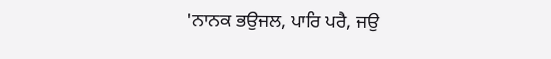'ਨਾਨਕ ਭਉਜਲ, ਪਾਰਿ ਪਰੈ, ਜਉ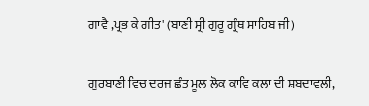ਗਾਵੈ ,ਪ੍ਰਭ ਕੇ ਗੀਤ' (ਬਾਣੀ ਸ੍ਰੀ ਗੁਰੂ ਗ੍ਰੰਥ ਸਾਹਿਬ ਜੀ)

ਗੁਰਬਾਣੀ ਵਿਚ ਦਰਜ ਛੰਤ ਮੂਲ ਲੋਕ ਕਾਵਿ ਕਲਾ ਦੀ ਸ਼ਬਦਾਵਲੀ,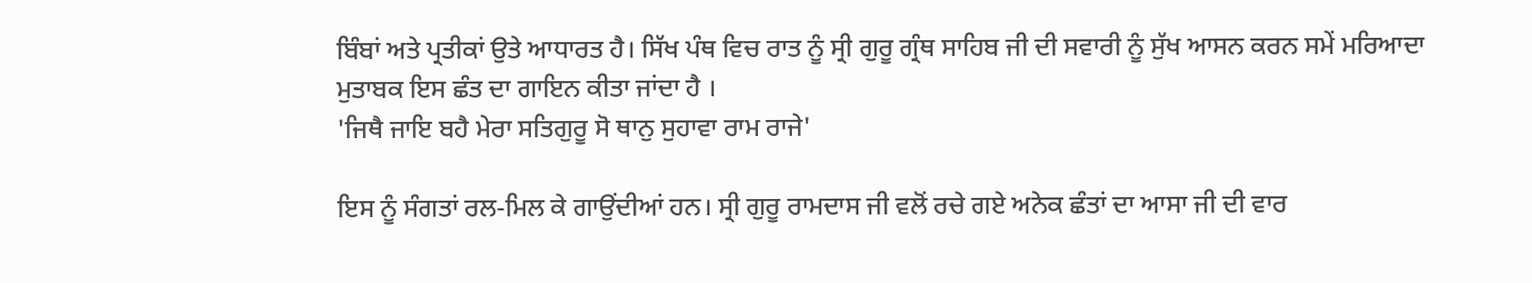ਬਿੰਬਾਂ ਅਤੇ ਪ੍ਰਤੀਕਾਂ ਉਤੇ ਆਧਾਰਤ ਹੈ। ਸਿੱਖ ਪੰਥ ਵਿਚ ਰਾਤ ਨੂੰ ਸ੍ਰੀ ਗੁਰੂ ਗ੍ਰੰਥ ਸਾਹਿਬ ਜੀ ਦੀ ਸਵਾਰੀ ਨੂੰ ਸੁੱਖ ਆਸਨ ਕਰਨ ਸਮੇਂ ਮਰਿਆਦਾ ਮੁਤਾਬਕ ਇਸ ਛੰਤ ਦਾ ਗਾਇਨ ਕੀਤਾ ਜਾਂਦਾ ਹੈ ।
'ਜਿਥੈ ਜਾਇ ਬਹੈ ਮੇਰਾ ਸਤਿਗੁਰੂ ਸੋ ਥਾਨੁ ਸੁਹਾਵਾ ਰਾਮ ਰਾਜੇ'

ਇਸ ਨੂੰ ਸੰਗਤਾਂ ਰਲ-ਮਿਲ ਕੇ ਗਾਉਂਦੀਆਂ ਹਨ। ਸ੍ਰੀ ਗੁਰੂ ਰਾਮਦਾਸ ਜੀ ਵਲੋਂ ਰਚੇ ਗਏ ਅਨੇਕ ਛੰਤਾਂ ਦਾ ਆਸਾ ਜੀ ਦੀ ਵਾਰ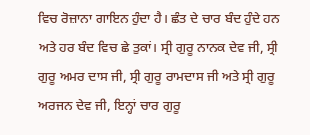ਵਿਚ ਰੋਜ਼ਾਨਾ ਗਾਇਨ ਹੁੰਦਾ ਹੈ। ਛੰਤ ਦੇ ਚਾਰ ਬੰਦ ਹੁੰਦੇ ਹਨ ਅਤੇ ਹਰ ਬੰਦ ਵਿਚ ਛੇ ਤੁਕਾਂ। ਸ੍ਰੀ ਗੁਰੂ ਨਾਨਕ ਦੇਵ ਜੀ, ਸ੍ਰੀ ਗੁਰੂ ਅਮਰ ਦਾਸ ਜੀ, ਸ੍ਰੀ ਗੁਰੂ ਰਾਮਦਾਸ ਜੀ ਅਤੇ ਸ੍ਰੀ ਗੁਰੂ ਅਰਜਨ ਦੇਵ ਜੀ, ਇਨ੍ਹਾਂ ਚਾਰ ਗੁਰੂ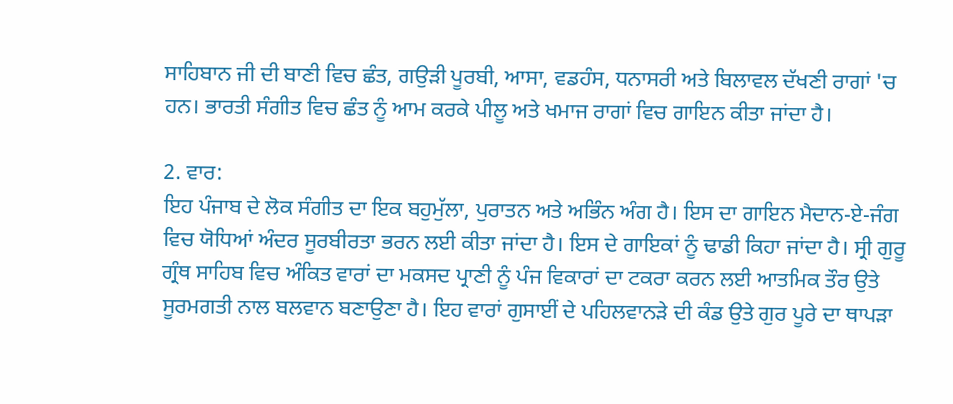ਸਾਹਿਬਾਨ ਜੀ ਦੀ ਬਾਣੀ ਵਿਚ ਛੰਤ, ਗਉੜੀ ਪੂਰਬੀ, ਆਸਾ, ਵਡਹੰਸ, ਧਨਾਸਰੀ ਅਤੇ ਬਿਲਾਵਲ ਦੱਖਣੀ ਰਾਗਾਂ 'ਚ ਹਨ। ਭਾਰਤੀ ਸੰਗੀਤ ਵਿਚ ਛੰਤ ਨੂੰ ਆਮ ਕਰਕੇ ਪੀਲੂ ਅਤੇ ਖਮਾਜ ਰਾਗਾਂ ਵਿਚ ਗਾਇਨ ਕੀਤਾ ਜਾਂਦਾ ਹੈ।

2. ਵਾਰ:
ਇਹ ਪੰਜਾਬ ਦੇ ਲੋਕ ਸੰਗੀਤ ਦਾ ਇਕ ਬਹੁਮੁੱਲਾ, ਪੁਰਾਤਨ ਅਤੇ ਅਭਿੰਨ ਅੰਗ ਹੈ। ਇਸ ਦਾ ਗਾਇਨ ਮੈਦਾਨ-ਏ-ਜੰਗ ਵਿਚ ਯੋਧਿਆਂ ਅੰਦਰ ਸੂਰਬੀਰਤਾ ਭਰਨ ਲਈ ਕੀਤਾ ਜਾਂਦਾ ਹੈ। ਇਸ ਦੇ ਗਾਇਕਾਂ ਨੂੰ ਢਾਡੀ ਕਿਹਾ ਜਾਂਦਾ ਹੈ। ਸ੍ਰੀ ਗੁਰੂ ਗ੍ਰੰਥ ਸਾਹਿਬ ਵਿਚ ਅੰਕਿਤ ਵਾਰਾਂ ਦਾ ਮਕਸਦ ਪ੍ਰਾਣੀ ਨੂੰ ਪੰਜ ਵਿਕਾਰਾਂ ਦਾ ਟਕਰਾ ਕਰਨ ਲਈ ਆਤਮਿਕ ਤੌਰ ਉਤੇ ਸੂਰਮਗਤੀ ਨਾਲ ਬਲਵਾਨ ਬਣਾਉਣਾ ਹੈ। ਇਹ ਵਾਰਾਂ ਗੁਸਾਈਂ ਦੇ ਪਹਿਲਵਾਨੜੇ ਦੀ ਕੰਡ ਉਤੇ ਗੁਰ ਪੂਰੇ ਦਾ ਥਾਪੜਾ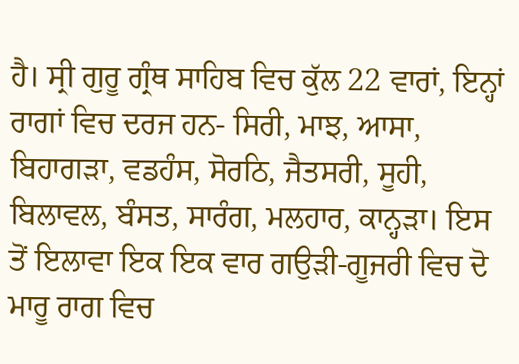ਹੈ। ਸ੍ਰੀ ਗੁਰੂ ਗ੍ਰੰਥ ਸਾਹਿਬ ਵਿਚ ਕੁੱਲ 22 ਵਾਰਾਂ, ਇਨ੍ਹਾਂ ਰਾਗਾਂ ਵਿਚ ਦਰਜ ਹਨ- ਸਿਰੀ, ਮਾਝ, ਆਸਾ, ਬਿਹਾਗੜਾ, ਵਡਹੰਸ, ਸੋਰਠਿ, ਜੈਤਸਰੀ, ਸੂਹੀ, ਬਿਲਾਵਲ, ਬੰਸਤ, ਸਾਰੰਗ, ਮਲਹਾਰ, ਕਾਨ੍ਹੜਾ। ਇਸ ਤੋਂ ਇਲਾਵਾ ਇਕ ਇਕ ਵਾਰ ਗਉੜੀ-ਗੂਜਰੀ ਵਿਚ ਦੋ ਮਾਰੂ ਰਾਗ ਵਿਚ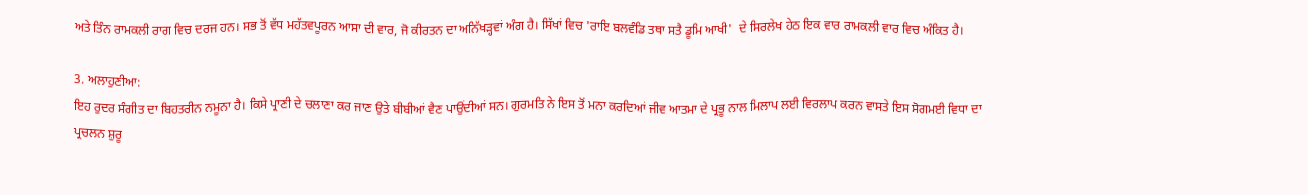ਅਤੇ ਤਿੰਨ ਰਾਮਕਲੀ ਰਾਗ ਵਿਚ ਦਰਜ ਹਨ। ਸਭ ਤੋਂ ਵੱਧ ਮਹੱਤਵਪੂਰਨ ਆਸਾ ਦੀ ਵਾਰ, ਜੋ ਕੀਰਤਨ ਦਾ ਅਨਿੱਖੜ੍ਹਵਾਂ ਅੰਗ ਹੈ। ਸਿੱਖਾਂ ਵਿਚ 'ਰਾਇ ਬਲਵੰਡਿ ਤਥਾ ਸਤੈ ਡੂਮਿ ਆਖੀ'  ਦੇ ਸਿਰਲੇਖ ਹੇਠ ਇਕ ਵਾਰ ਰਾਮਕਲੀ ਵਾਰ ਵਿਚ ਅੰਕਿਤ ਹੈ।

3. ਅਲਾਹੁਣੀਆ:
ਇਹ ਰੁਦਰ ਸੰਗੀਤ ਦਾ ਬਿਹਤਰੀਨ ਨਮੂਨਾ ਹੈ। ਕਿਸੇ ਪ੍ਰਾਣੀ ਦੇ ਚਲਾਣਾ ਕਰ ਜਾਣ ਉਤੇ ਬੀਬੀਆਂ ਵੈਣ ਪਾਉਂਦੀਆਂ ਸਨ। ਗੁਰਮਤਿ ਨੇ ਇਸ ਤੋਂ ਮਨਾ ਕਰਦਿਆਂ ਜੀਵ ਆਤਮਾ ਦੇ ਪ੍ਰਭੂ ਨਾਲ ਮਿਲਾਪ ਲਈ ਵਿਰਲਾਪ ਕਰਨ ਵਾਸਤੇ ਇਸ ਸੋਗਮਈ ਵਿਧਾ ਦਾ ਪ੍ਰਚਲਨ ਸ਼ੁਰੂ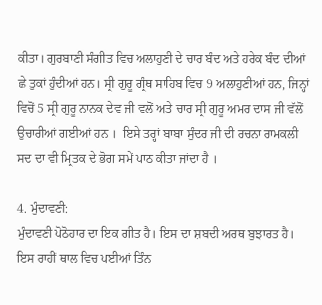ਕੀਤਾ। ਗੁਰਬਾਣੀ ਸੰਗੀਤ ਵਿਚ ਅਲਾਹੁਣੀ ਦੇ ਚਾਰ ਬੰਦ ਅਤੇ ਹਰੇਕ ਬੰਦ ਦੀਆਂ ਛੇ ਤੁਕਾਂ ਹੁੰਦੀਆਂ ਹਨ। ਸ੍ਰੀ ਗੁਰੂ ਗ੍ਰੰਥ ਸਾਹਿਬ ਵਿਚ 9 ਅਲਾਹੁਣੀਆਂ ਹਨ, ਜਿਨ੍ਹਾਂ ਵਿਚੋਂ 5 ਸ੍ਰੀ ਗੁਰੂ ਨਾਨਕ ਦੇਵ ਜੀ ਵਲੋਂ ਅਤੇ ਚਾਰ ਸ੍ਰੀ ਗੁਰੂ ਅਮਰ ਦਾਸ ਜੀ ਵੱਲੋਂ ਉਚਾਰੀਆਂ ਗਈਆਂ ਹਨ ।  ਇਸੇ ਤਰ੍ਹਾਂ ਬਾਬਾ ਸੁੰਦਰ ਜੀ ਦੀ ਰਚਨਾ ਰਾਮਕਲੀ ਸਦ ਦਾ ਵੀ ਮ੍ਰਿਤਕ ਦੇ ਭੋਗ ਸਮੇਂ ਪਾਠ ਕੀਤਾ ਜਾਂਦਾ ਹੈ ।

4. ਮੁੰਦਾਵਣੀ:
ਮੁੰਦਾਵਣੀ ਪੋਠੋਹਾਰ ਦਾ ਇਕ ਗੀਤ ਹੈ। ਇਸ ਦਾ ਸ਼ਬਦੀ ਅਰਥ ਬੁਝਾਰਤ ਹੈ। ਇਸ ਰਾਹੀਂ ਥਾਲ ਵਿਚ ਪਈਆਂ ਤਿੰਨ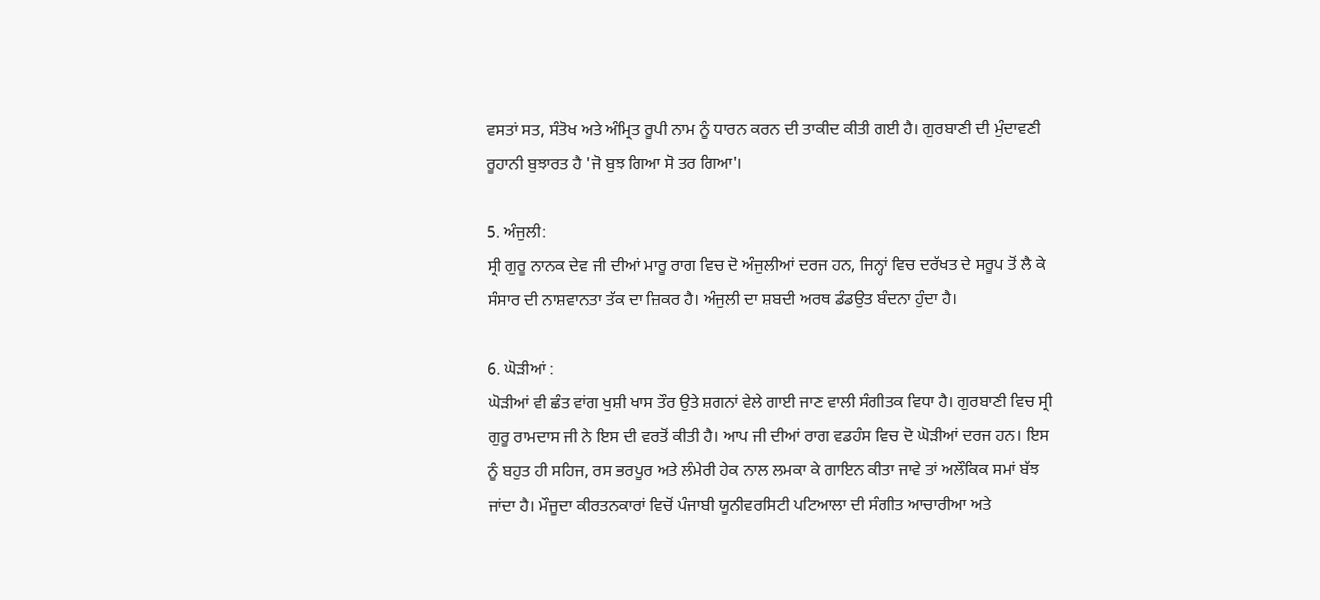ਵਸਤਾਂ ਸਤ, ਸੰਤੋਖ ਅਤੇ ਅੰਮ੍ਰਿਤ ਰੂਪੀ ਨਾਮ ਨੂੰ ਧਾਰਨ ਕਰਨ ਦੀ ਤਾਕੀਦ ਕੀਤੀ ਗਈ ਹੈ। ਗੁਰਬਾਣੀ ਦੀ ਮੁੰਦਾਵਣੀ ਰੂਹਾਨੀ ਬੁਝਾਰਤ ਹੈ 'ਜੋ ਬੁਝ ਗਿਆ ਸੋ ਤਰ ਗਿਆ'।

5. ਅੰਜੁਲੀ:
ਸ੍ਰੀ ਗੁਰੂ ਨਾਨਕ ਦੇਵ ਜੀ ਦੀਆਂ ਮਾਰੂ ਰਾਗ ਵਿਚ ਦੋ ਅੰਜੁਲੀਆਂ ਦਰਜ ਹਨ, ਜਿਨ੍ਹਾਂ ਵਿਚ ਦਰੱਖਤ ਦੇ ਸਰੂਪ ਤੋਂ ਲੈ ਕੇ ਸੰਸਾਰ ਦੀ ਨਾਸ਼ਵਾਨਤਾ ਤੱਕ ਦਾ ਜ਼ਿਕਰ ਹੈ। ਅੰਜੁਲੀ ਦਾ ਸ਼ਬਦੀ ਅਰਥ ਡੰਡਉਤ ਬੰਦਨਾ ਹੁੰਦਾ ਹੈ।

6. ਘੋੜੀਆਂ :
ਘੋੜੀਆਂ ਵੀ ਛੰਤ ਵਾਂਗ ਖੁਸ਼ੀ ਖਾਸ ਤੌਰ ਉਤੇ ਸ਼ਗਨਾਂ ਵੇਲੇ ਗਾਈ ਜਾਣ ਵਾਲੀ ਸੰਗੀਤਕ ਵਿਧਾ ਹੈ। ਗੁਰਬਾਣੀ ਵਿਚ ਸ੍ਰੀ ਗੁਰੂ ਰਾਮਦਾਸ ਜੀ ਨੇ ਇਸ ਦੀ ਵਰਤੋਂ ਕੀਤੀ ਹੈ। ਆਪ ਜੀ ਦੀਆਂ ਰਾਗ ਵਡਹੰਸ ਵਿਚ ਦੋ ਘੋੜੀਆਂ ਦਰਜ ਹਨ। ਇਸ ਨੂੰ ਬਹੁਤ ਹੀ ਸਹਿਜ, ਰਸ ਭਰਪੂਰ ਅਤੇ ਲੰਮੇਰੀ ਹੇਕ ਨਾਲ ਲਮਕਾ ਕੇ ਗਾਇਨ ਕੀਤਾ ਜਾਵੇ ਤਾਂ ਅਲੌਕਿਕ ਸਮਾਂ ਬੱਝ ਜਾਂਦਾ ਹੈ। ਮੌਜੂਦਾ ਕੀਰਤਨਕਾਰਾਂ ਵਿਚੋਂ ਪੰਜਾਬੀ ਯੂਨੀਵਰਸਿਟੀ ਪਟਿਆਲਾ ਦੀ ਸੰਗੀਤ ਆਚਾਰੀਆ ਅਤੇ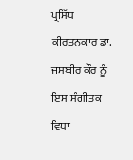ਪ੍ਰਸਿੱਧ ਕੀਰਤਨਕਾਰ ਡਾ. ਜਸਬੀਰ ਕੌਰ ਨੂੰ ਇਸ ਸੰਗੀਤਕ ਵਿਧਾ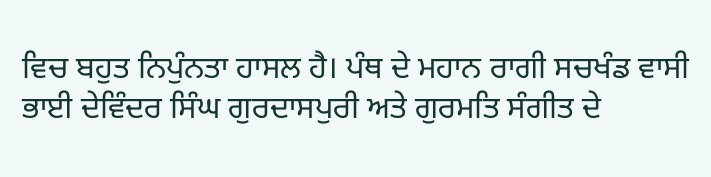ਵਿਚ ਬਹੁਤ ਨਿਪੁੰਨਤਾ ਹਾਸਲ ਹੈ। ਪੰਥ ਦੇ ਮਹਾਨ ਰਾਗੀ ਸਚਖੰਡ ਵਾਸੀ ਭਾਈ ਦੇਵਿੰਦਰ ਸਿੰਘ ਗੁਰਦਾਸਪੁਰੀ ਅਤੇ ਗੁਰਮਤਿ ਸੰਗੀਤ ਦੇ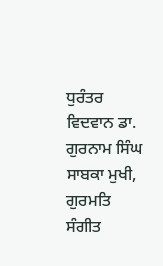ਧੁਰੰਤਰ ਵਿਦਵਾਨ ਡਾ. ਗੁਰਨਾਮ ਸਿੰਘ ਸਾਬਕਾ ਮੁਖੀ, ਗੁਰਮਤਿ ਸੰਗੀਤ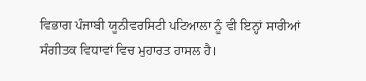ਵਿਭਾਗ ਪੰਜਾਬੀ ਯੂਨੀਵਰਸਿਟੀ ਪਟਿਆਲਾ ਨੂੰ ਵੀ ਇਨ੍ਹਾਂ ਸਾਰੀਆਂ ਸੰਗੀਤਕ ਵਿਧਾਵਾਂ ਵਿਚ ਮੁਹਾਰਤ ਹਾਸਲ ਹੈ।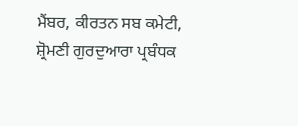ਮੈਂਬਰ, ਕੀਰਤਨ ਸਬ ਕਮੇਟੀ,
ਸ਼੍ਰੋਮਣੀ ਗੁਰਦੁਆਰਾ ਪ੍ਰਬੰਧਕ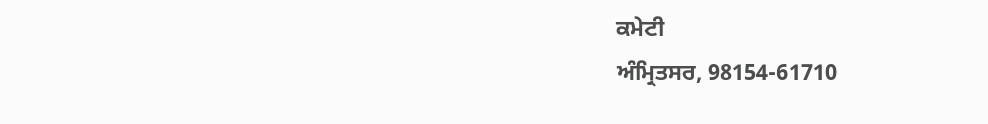ਕਮੇਟੀ
ਅੰਮ੍ਰਿਤਸਰ, 98154-61710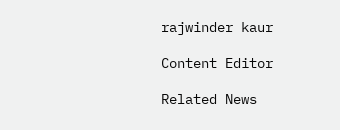rajwinder kaur

Content Editor

Related News